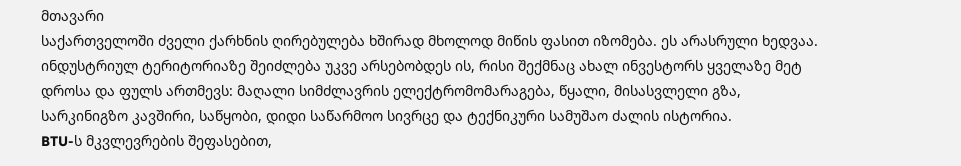მთავარი
საქართველოში ძველი ქარხნის ღირებულება ხშირად მხოლოდ მიწის ფასით იზომება. ეს არასრული ხედვაა. ინდუსტრიულ ტერიტორიაზე შეიძლება უკვე არსებობდეს ის, რისი შექმნაც ახალ ინვესტორს ყველაზე მეტ დროსა და ფულს ართმევს: მაღალი სიმძლავრის ელექტრომომარაგება, წყალი, მისასვლელი გზა, სარკინიგზო კავშირი, საწყობი, დიდი საწარმოო სივრცე და ტექნიკური სამუშაო ძალის ისტორია.
BTU-ს მკვლევრების შეფასებით,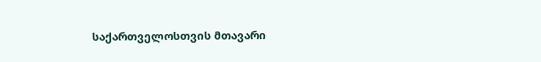საქართველოსთვის მთავარი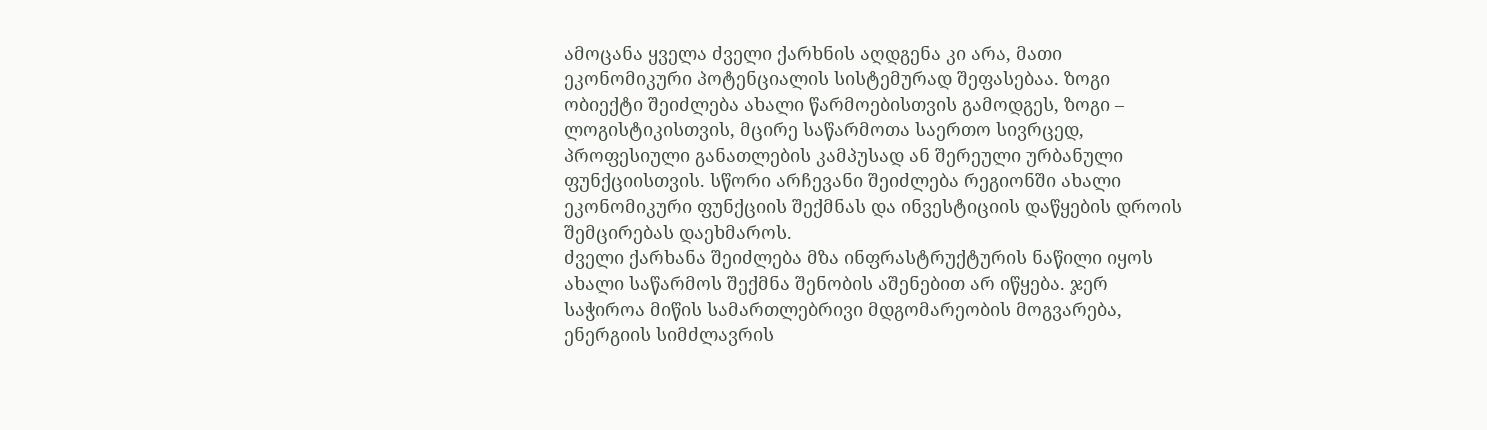ამოცანა ყველა ძველი ქარხნის აღდგენა კი არა, მათი ეკონომიკური პოტენციალის სისტემურად შეფასებაა. ზოგი ობიექტი შეიძლება ახალი წარმოებისთვის გამოდგეს, ზოგი – ლოგისტიკისთვის, მცირე საწარმოთა საერთო სივრცედ, პროფესიული განათლების კამპუსად ან შერეული ურბანული ფუნქციისთვის. სწორი არჩევანი შეიძლება რეგიონში ახალი ეკონომიკური ფუნქციის შექმნას და ინვესტიციის დაწყების დროის შემცირებას დაეხმაროს.
ძველი ქარხანა შეიძლება მზა ინფრასტრუქტურის ნაწილი იყოს
ახალი საწარმოს შექმნა შენობის აშენებით არ იწყება. ჯერ საჭიროა მიწის სამართლებრივი მდგომარეობის მოგვარება, ენერგიის სიმძლავრის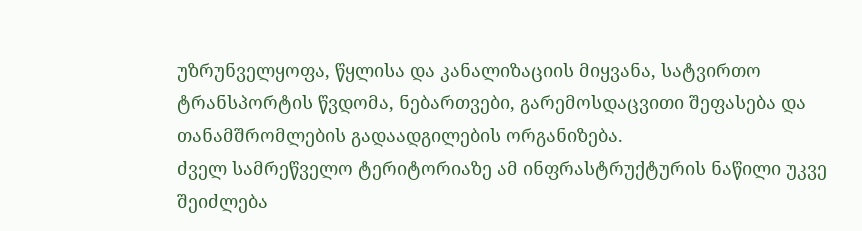უზრუნველყოფა, წყლისა და კანალიზაციის მიყვანა, სატვირთო ტრანსპორტის წვდომა, ნებართვები, გარემოსდაცვითი შეფასება და თანამშრომლების გადაადგილების ორგანიზება.
ძველ სამრეწველო ტერიტორიაზე ამ ინფრასტრუქტურის ნაწილი უკვე შეიძლება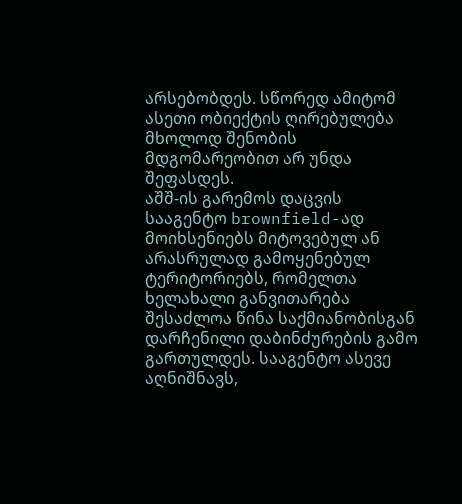არსებობდეს. სწორედ ამიტომ ასეთი ობიექტის ღირებულება მხოლოდ შენობის მდგომარეობით არ უნდა შეფასდეს.
აშშ-ის გარემოს დაცვის სააგენტო brownfield-ად მოიხსენიებს მიტოვებულ ან არასრულად გამოყენებულ ტერიტორიებს, რომელთა ხელახალი განვითარება შესაძლოა წინა საქმიანობისგან დარჩენილი დაბინძურების გამო გართულდეს. სააგენტო ასევე აღნიშნავს,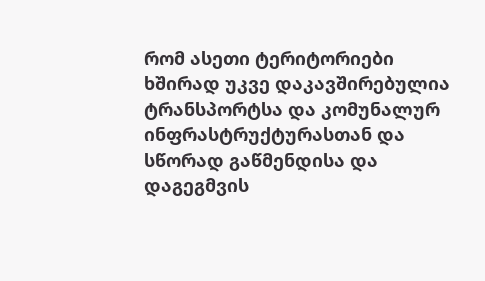რომ ასეთი ტერიტორიები ხშირად უკვე დაკავშირებულია ტრანსპორტსა და კომუნალურ ინფრასტრუქტურასთან და სწორად გაწმენდისა და დაგეგმვის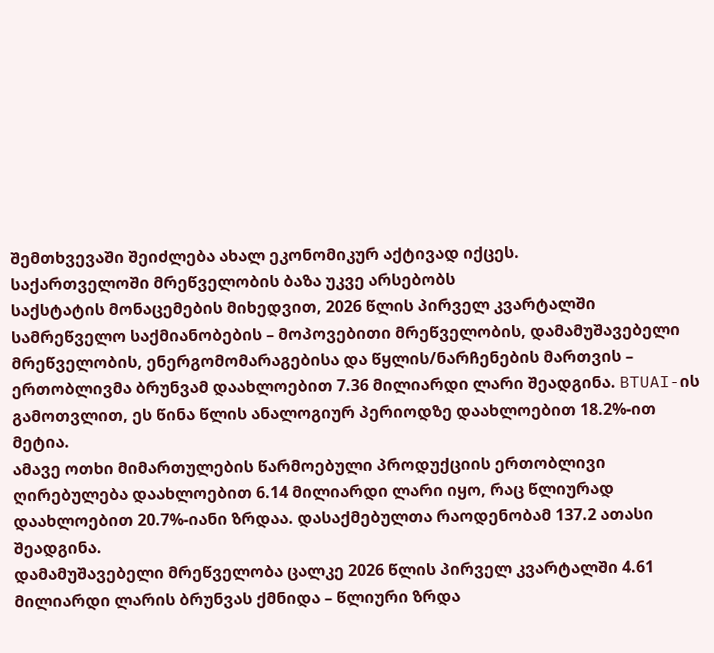შემთხვევაში შეიძლება ახალ ეკონომიკურ აქტივად იქცეს.
საქართველოში მრეწველობის ბაზა უკვე არსებობს
საქსტატის მონაცემების მიხედვით, 2026 წლის პირველ კვარტალში სამრეწველო საქმიანობების – მოპოვებითი მრეწველობის, დამამუშავებელი მრეწველობის, ენერგომომარაგებისა და წყლის/ნარჩენების მართვის – ერთობლივმა ბრუნვამ დაახლოებით 7.36 მილიარდი ლარი შეადგინა. BTUAI-ის გამოთვლით, ეს წინა წლის ანალოგიურ პერიოდზე დაახლოებით 18.2%-ით მეტია.
ამავე ოთხი მიმართულების წარმოებული პროდუქციის ერთობლივი ღირებულება დაახლოებით 6.14 მილიარდი ლარი იყო, რაც წლიურად დაახლოებით 20.7%-იანი ზრდაა. დასაქმებულთა რაოდენობამ 137.2 ათასი შეადგინა.
დამამუშავებელი მრეწველობა ცალკე 2026 წლის პირველ კვარტალში 4.61 მილიარდი ლარის ბრუნვას ქმნიდა – წლიური ზრდა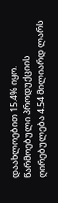დაახლოებით 15.4% იყო. წარმოებული პროდუქციის ღირებულება 4.54 მილიარდ ლარს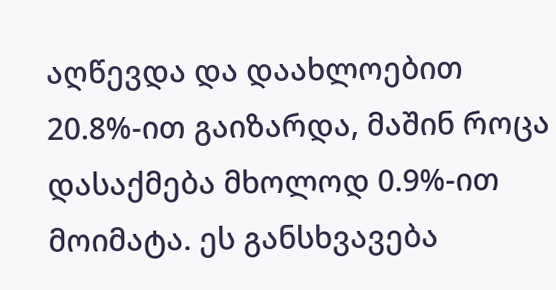აღწევდა და დაახლოებით 20.8%-ით გაიზარდა, მაშინ როცა დასაქმება მხოლოდ 0.9%-ით მოიმატა. ეს განსხვავება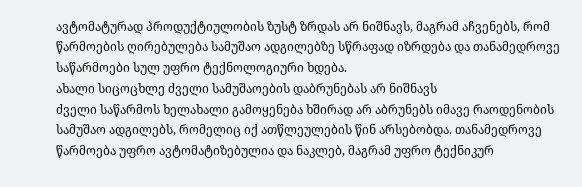ავტომატურად პროდუქტიულობის ზუსტ ზრდას არ ნიშნავს, მაგრამ აჩვენებს, რომ წარმოების ღირებულება სამუშაო ადგილებზე სწრაფად იზრდება და თანამედროვე საწარმოები სულ უფრო ტექნოლოგიური ხდება.
ახალი სიცოცხლე ძველი სამუშაოების დაბრუნებას არ ნიშნავს
ძველი საწარმოს ხელახალი გამოყენება ხშირად არ აბრუნებს იმავე რაოდენობის სამუშაო ადგილებს, რომელიც იქ ათწლეულების წინ არსებობდა. თანამედროვე წარმოება უფრო ავტომატიზებულია და ნაკლებ, მაგრამ უფრო ტექნიკურ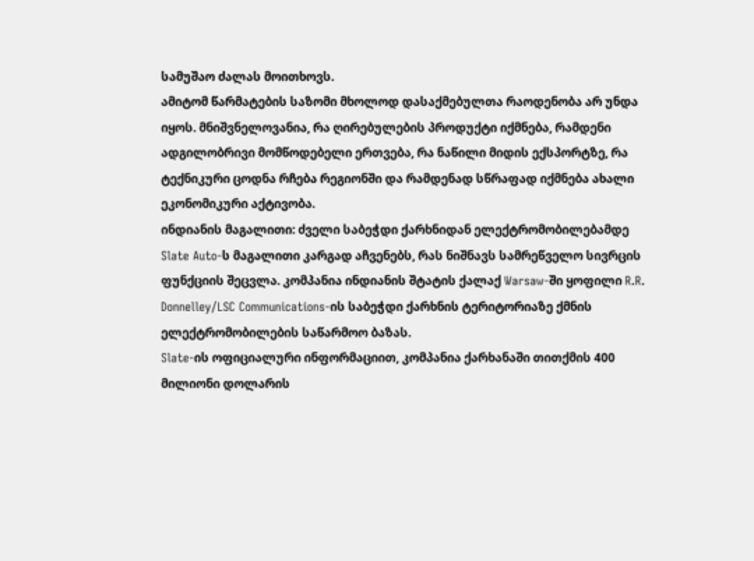სამუშაო ძალას მოითხოვს.
ამიტომ წარმატების საზომი მხოლოდ დასაქმებულთა რაოდენობა არ უნდა იყოს. მნიშვნელოვანია, რა ღირებულების პროდუქტი იქმნება, რამდენი ადგილობრივი მომწოდებელი ერთვება, რა ნაწილი მიდის ექსპორტზე, რა ტექნიკური ცოდნა რჩება რეგიონში და რამდენად სწრაფად იქმნება ახალი ეკონომიკური აქტივობა.
ინდიანის მაგალითი: ძველი საბეჭდი ქარხნიდან ელექტრომობილებამდე
Slate Auto-ს მაგალითი კარგად აჩვენებს, რას ნიშნავს სამრეწველო სივრცის ფუნქციის შეცვლა. კომპანია ინდიანის შტატის ქალაქ Warsaw-ში ყოფილი R.R. Donnelley/LSC Communications-ის საბეჭდი ქარხნის ტერიტორიაზე ქმნის ელექტრომობილების საწარმოო ბაზას.
Slate-ის ოფიციალური ინფორმაციით, კომპანია ქარხანაში თითქმის 400 მილიონი დოლარის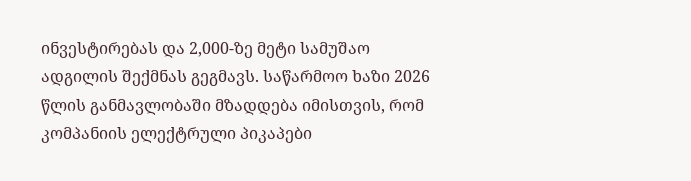ინვესტირებას და 2,000-ზე მეტი სამუშაო ადგილის შექმნას გეგმავს. საწარმოო ხაზი 2026 წლის განმავლობაში მზადდება იმისთვის, რომ კომპანიის ელექტრული პიკაპები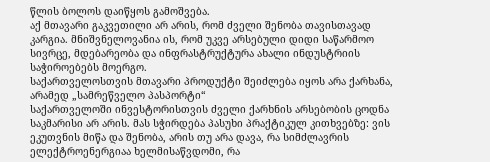წლის ბოლოს დაიწყოს გამოშვება.
აქ მთავარი გაკვეთილი არ არის, რომ ძველი შენობა თავისთავად კარგია. მნიშვნელოვანია ის, რომ უკვე არსებული დიდი საწარმოო სივრცე, მდებარეობა და ინფრასტრუქტურა ახალი ინდუსტრიის საჭიროებებს მოერგო.
საქართველოსთვის მთავარი პროდუქტი შეიძლება იყოს არა ქარხანა, არამედ „სამრეწველო პასპორტი“
საქართველოში ინვესტორისთვის ძველი ქარხნის არსებობის ცოდნა საკმარისი არ არის. მას სჭირდება პასუხი პრაქტიკულ კითხვებზე: ვის ეკუთვნის მიწა და შენობა, არის თუ არა დავა, რა სიმძლავრის ელექტროენერგიაა ხელმისაწვდომი, რა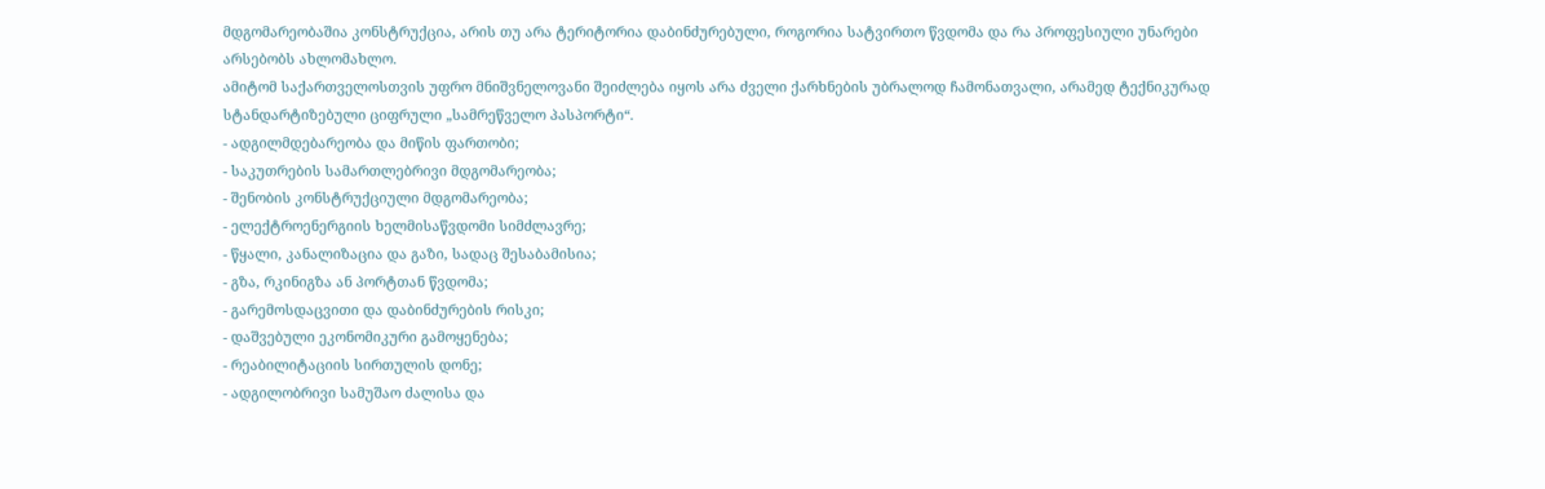მდგომარეობაშია კონსტრუქცია, არის თუ არა ტერიტორია დაბინძურებული, როგორია სატვირთო წვდომა და რა პროფესიული უნარები არსებობს ახლომახლო.
ამიტომ საქართველოსთვის უფრო მნიშვნელოვანი შეიძლება იყოს არა ძველი ქარხნების უბრალოდ ჩამონათვალი, არამედ ტექნიკურად სტანდარტიზებული ციფრული „სამრეწველო პასპორტი“.
- ადგილმდებარეობა და მიწის ფართობი;
- საკუთრების სამართლებრივი მდგომარეობა;
- შენობის კონსტრუქციული მდგომარეობა;
- ელექტროენერგიის ხელმისაწვდომი სიმძლავრე;
- წყალი, კანალიზაცია და გაზი, სადაც შესაბამისია;
- გზა, რკინიგზა ან პორტთან წვდომა;
- გარემოსდაცვითი და დაბინძურების რისკი;
- დაშვებული ეკონომიკური გამოყენება;
- რეაბილიტაციის სირთულის დონე;
- ადგილობრივი სამუშაო ძალისა და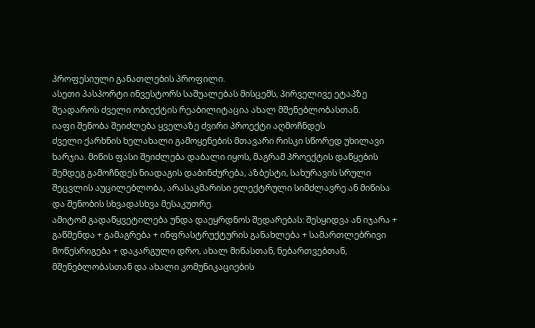პროფესიული განათლების პროფილი.
ასეთი პასპორტი ინვესტორს საშუალებას მისცემს, პირველივე ეტაპზე შეადაროს ძველი ობიექტის რეაბილიტაცია ახალ მშენებლობასთან.
იაფი შენობა შეიძლება ყველაზე ძვირი პროექტი აღმოჩნდეს
ძველი ქარხნის ხელახალი გამოყენების მთავარი რისკი სწორედ უხილავი ხარჯია. მიწის ფასი შეიძლება დაბალი იყოს, მაგრამ პროექტის დაწყების შემდეგ გამოჩნდეს ნიადაგის დაბინძურება, აზბესტი, სახურავის სრული შეცვლის აუცილებლობა, არასაკმარისი ელექტრული სიმძლავრე ან მიწისა და შენობის სხვადასხვა მესაკუთრე.
ამიტომ გადაწყვეტილება უნდა დაეყრდნოს შედარებას: შესყიდვა ან იჯარა + გაწმენდა + გამაგრება + ინფრასტრუქტურის განახლება + სამართლებრივი მოწესრიგება + დაკარგული დრო, ახალ მიწასთან, ნებართვებთან, მშენებლობასთან და ახალი კომუნიკაციების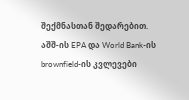შექმნასთან შედარებით.
აშშ-ის EPA და World Bank-ის brownfield-ის კვლევები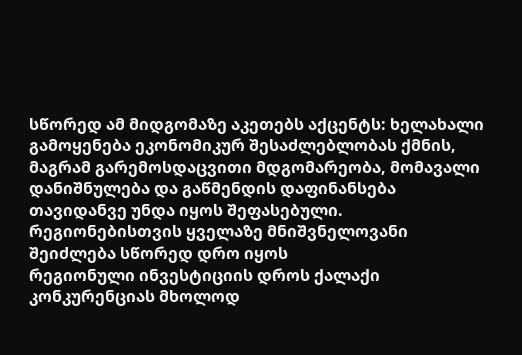სწორედ ამ მიდგომაზე აკეთებს აქცენტს: ხელახალი გამოყენება ეკონომიკურ შესაძლებლობას ქმნის, მაგრამ გარემოსდაცვითი მდგომარეობა, მომავალი დანიშნულება და გაწმენდის დაფინანსება თავიდანვე უნდა იყოს შეფასებული.
რეგიონებისთვის ყველაზე მნიშვნელოვანი შეიძლება სწორედ დრო იყოს
რეგიონული ინვესტიციის დროს ქალაქი კონკურენციას მხოლოდ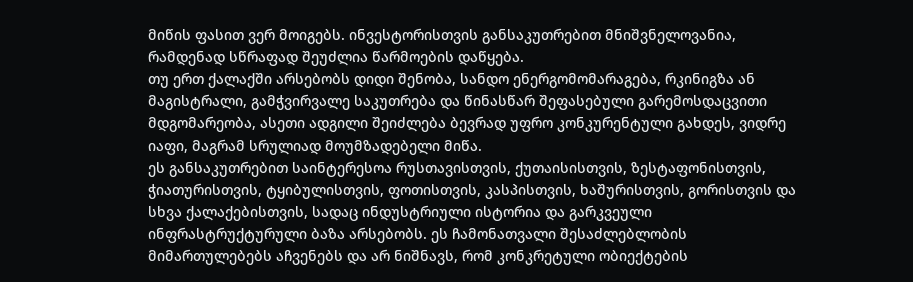მიწის ფასით ვერ მოიგებს. ინვესტორისთვის განსაკუთრებით მნიშვნელოვანია, რამდენად სწრაფად შეუძლია წარმოების დაწყება.
თუ ერთ ქალაქში არსებობს დიდი შენობა, სანდო ენერგომომარაგება, რკინიგზა ან მაგისტრალი, გამჭვირვალე საკუთრება და წინასწარ შეფასებული გარემოსდაცვითი მდგომარეობა, ასეთი ადგილი შეიძლება ბევრად უფრო კონკურენტული გახდეს, ვიდრე იაფი, მაგრამ სრულიად მოუმზადებელი მიწა.
ეს განსაკუთრებით საინტერესოა რუსთავისთვის, ქუთაისისთვის, ზესტაფონისთვის, ჭიათურისთვის, ტყიბულისთვის, ფოთისთვის, კასპისთვის, ხაშურისთვის, გორისთვის და სხვა ქალაქებისთვის, სადაც ინდუსტრიული ისტორია და გარკვეული ინფრასტრუქტურული ბაზა არსებობს. ეს ჩამონათვალი შესაძლებლობის მიმართულებებს აჩვენებს და არ ნიშნავს, რომ კონკრეტული ობიექტების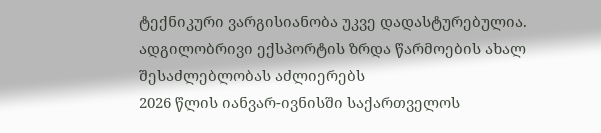ტექნიკური ვარგისიანობა უკვე დადასტურებულია.
ადგილობრივი ექსპორტის ზრდა წარმოების ახალ შესაძლებლობას აძლიერებს
2026 წლის იანვარ-ივნისში საქართველოს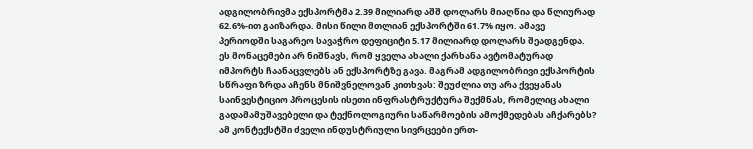ადგილობრივმა ექსპორტმა 2.39 მილიარდ აშშ დოლარს მიაღწია და წლიურად 62.6%-ით გაიზარდა. მისი წილი მთლიან ექსპორტში 61.7% იყო. ამავე პერიოდში საგარეო სავაჭრო დეფიციტი 5.17 მილიარდ დოლარს შეადგენდა.
ეს მონაცემები არ ნიშნავს, რომ ყველა ახალი ქარხანა ავტომატურად იმპორტს ჩაანაცვლებს ან ექსპორტზე გავა. მაგრამ ადგილობრივი ექსპორტის სწრაფი ზრდა აჩენს მნიშვნელოვან კითხვას: შეუძლია თუ არა ქვეყანას საინვესტიციო პროცესის ისეთი ინფრასტრუქტურა შექმნას, რომელიც ახალი გადამამუშავებელი და ტექნოლოგიური საწარმოების ამოქმედებას აჩქარებს?
ამ კონტექსტში ძველი ინდუსტრიული სივრცეები ერთ-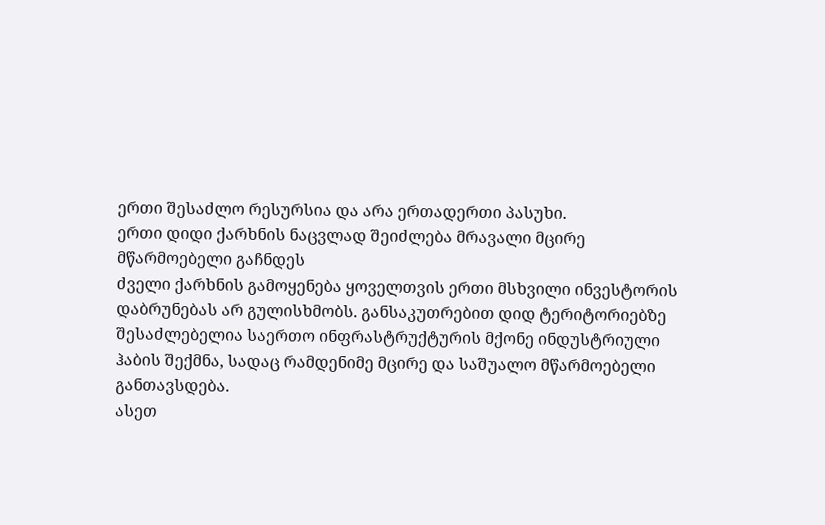ერთი შესაძლო რესურსია და არა ერთადერთი პასუხი.
ერთი დიდი ქარხნის ნაცვლად შეიძლება მრავალი მცირე მწარმოებელი გაჩნდეს
ძველი ქარხნის გამოყენება ყოველთვის ერთი მსხვილი ინვესტორის დაბრუნებას არ გულისხმობს. განსაკუთრებით დიდ ტერიტორიებზე შესაძლებელია საერთო ინფრასტრუქტურის მქონე ინდუსტრიული ჰაბის შექმნა, სადაც რამდენიმე მცირე და საშუალო მწარმოებელი განთავსდება.
ასეთ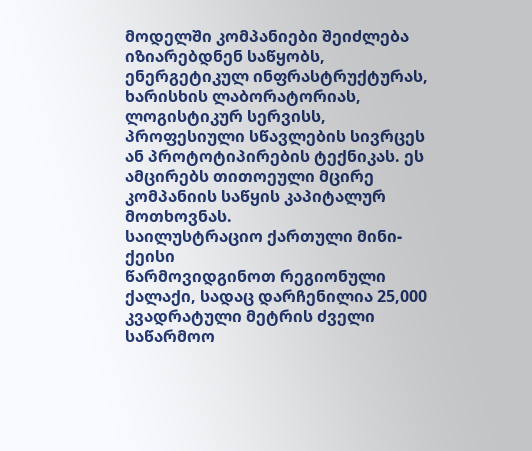მოდელში კომპანიები შეიძლება იზიარებდნენ საწყობს, ენერგეტიკულ ინფრასტრუქტურას, ხარისხის ლაბორატორიას, ლოგისტიკურ სერვისს, პროფესიული სწავლების სივრცეს ან პროტოტიპირების ტექნიკას. ეს ამცირებს თითოეული მცირე კომპანიის საწყის კაპიტალურ მოთხოვნას.
საილუსტრაციო ქართული მინი-ქეისი
წარმოვიდგინოთ რეგიონული ქალაქი, სადაც დარჩენილია 25,000 კვადრატული მეტრის ძველი საწარმოო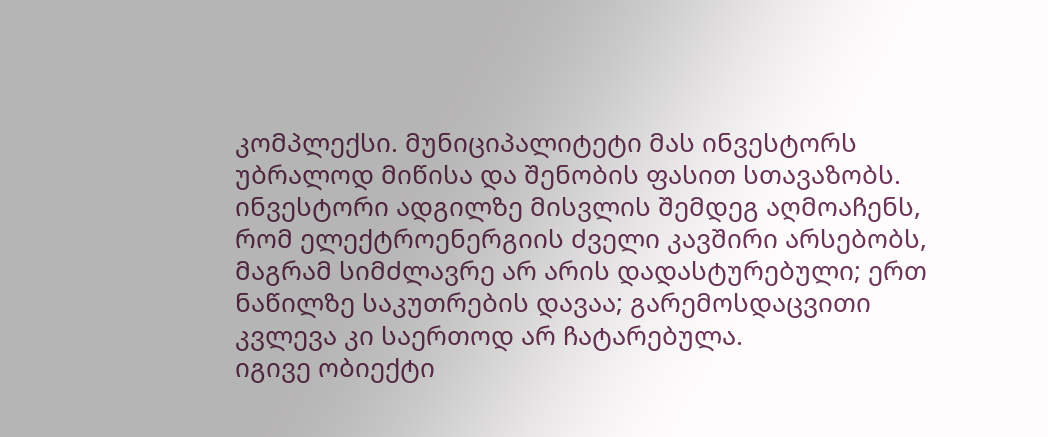კომპლექსი. მუნიციპალიტეტი მას ინვესტორს უბრალოდ მიწისა და შენობის ფასით სთავაზობს. ინვესტორი ადგილზე მისვლის შემდეგ აღმოაჩენს, რომ ელექტროენერგიის ძველი კავშირი არსებობს, მაგრამ სიმძლავრე არ არის დადასტურებული; ერთ ნაწილზე საკუთრების დავაა; გარემოსდაცვითი კვლევა კი საერთოდ არ ჩატარებულა.
იგივე ობიექტი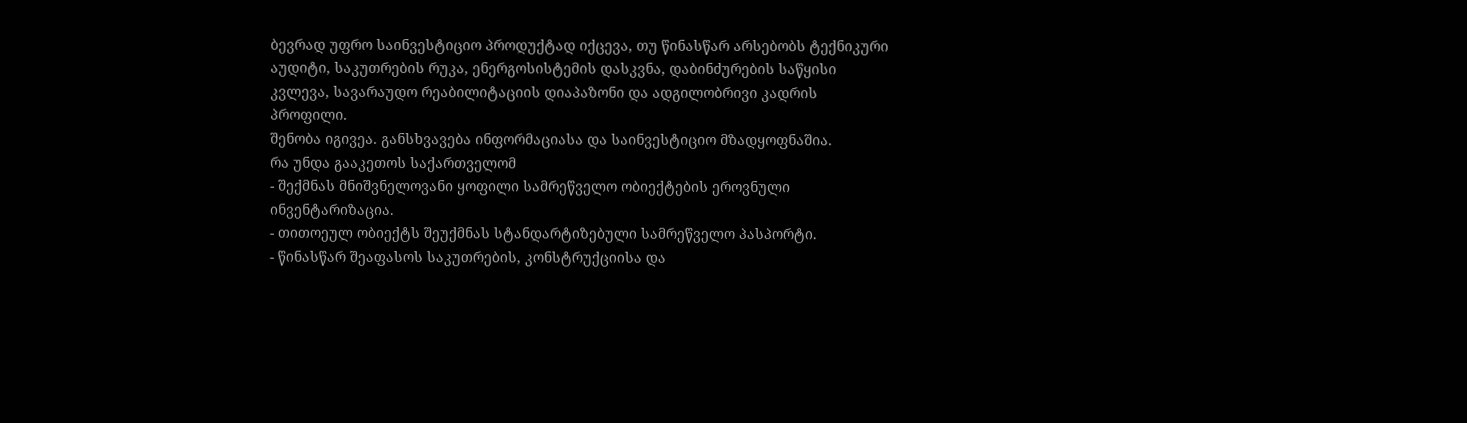ბევრად უფრო საინვესტიციო პროდუქტად იქცევა, თუ წინასწარ არსებობს ტექნიკური აუდიტი, საკუთრების რუკა, ენერგოსისტემის დასკვნა, დაბინძურების საწყისი კვლევა, სავარაუდო რეაბილიტაციის დიაპაზონი და ადგილობრივი კადრის პროფილი.
შენობა იგივეა. განსხვავება ინფორმაციასა და საინვესტიციო მზადყოფნაშია.
რა უნდა გააკეთოს საქართველომ
- შექმნას მნიშვნელოვანი ყოფილი სამრეწველო ობიექტების ეროვნული ინვენტარიზაცია.
- თითოეულ ობიექტს შეუქმნას სტანდარტიზებული სამრეწველო პასპორტი.
- წინასწარ შეაფასოს საკუთრების, კონსტრუქციისა და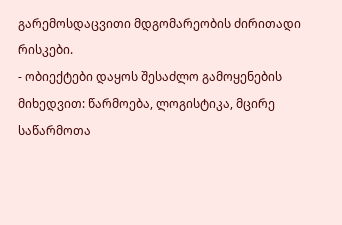გარემოსდაცვითი მდგომარეობის ძირითადი რისკები.
- ობიექტები დაყოს შესაძლო გამოყენების მიხედვით: წარმოება, ლოგისტიკა, მცირე საწარმოთა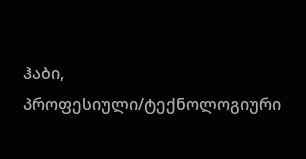ჰაბი, პროფესიული/ტექნოლოგიური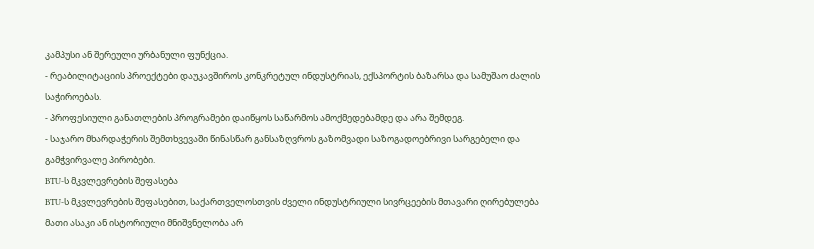კამპუსი ან შერეული ურბანული ფუნქცია.
- რეაბილიტაციის პროექტები დაუკავშიროს კონკრეტულ ინდუსტრიას, ექსპორტის ბაზარსა და სამუშაო ძალის საჭიროებას.
- პროფესიული განათლების პროგრამები დაიწყოს საწარმოს ამოქმედებამდე და არა შემდეგ.
- საჯარო მხარდაჭერის შემთხვევაში წინასწარ განსაზღვროს გაზომვადი საზოგადოებრივი სარგებელი და გამჭვირვალე პირობები.
BTU-ს მკვლევრების შეფასება
BTU-ს მკვლევრების შეფასებით, საქართველოსთვის ძველი ინდუსტრიული სივრცეების მთავარი ღირებულება მათი ასაკი ან ისტორიული მნიშვნელობა არ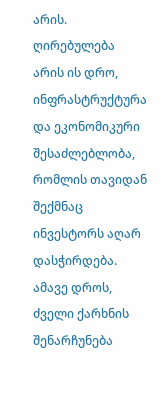არის. ღირებულება არის ის დრო, ინფრასტრუქტურა და ეკონომიკური შესაძლებლობა, რომლის თავიდან შექმნაც ინვესტორს აღარ დასჭირდება.
ამავე დროს, ძველი ქარხნის შენარჩუნება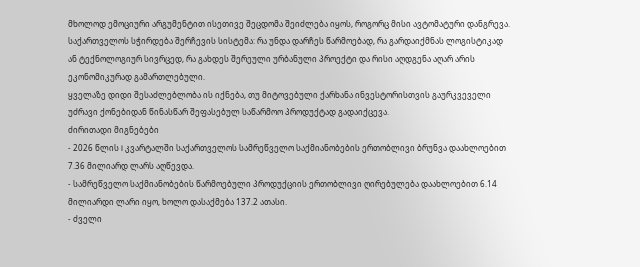მხოლოდ ემოციური არგუმენტით ისეთივე შეცდომა შეიძლება იყოს, როგორც მისი ავტომატური დანგრევა. საქართველოს სჭირდება შერჩევის სისტემა: რა უნდა დარჩეს წარმოებად, რა გარდაიქმნას ლოგისტიკად ან ტექნოლოგიურ სივრცედ, რა გახდეს შერეული ურბანული პროექტი და რისი აღდგენა აღარ არის ეკონომიკურად გამართლებული.
ყველაზე დიდი შესაძლებლობა ის იქნება, თუ მიტოვებული ქარხანა ინვესტორისთვის გაურკვეველი უძრავი ქონებიდან წინასწარ შეფასებულ საწარმოო პროდუქტად გადაიქცევა.
ძირითადი მიგნებები
- 2026 წლის I კვარტალში საქართველოს სამრეწველო საქმიანობების ერთობლივი ბრუნვა დაახლოებით 7.36 მილიარდ ლარს აღწევდა.
- სამრეწველო საქმიანობების წარმოებული პროდუქციის ერთობლივი ღირებულება დაახლოებით 6.14 მილიარდი ლარი იყო, ხოლო დასაქმება 137.2 ათასი.
- ძველი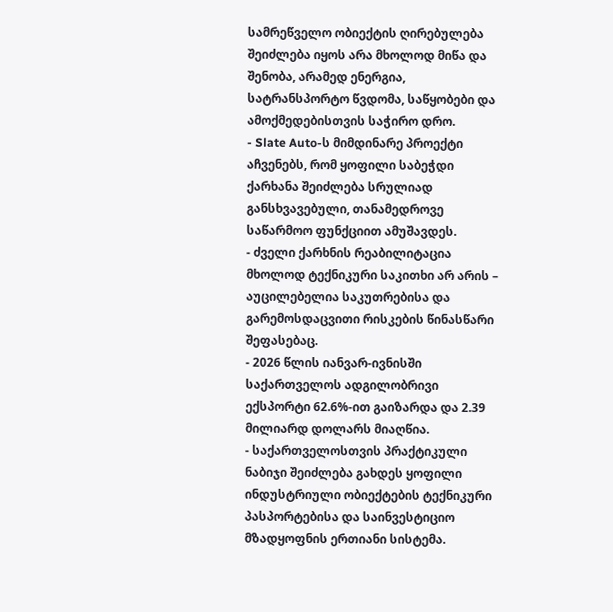სამრეწველო ობიექტის ღირებულება შეიძლება იყოს არა მხოლოდ მიწა და შენობა, არამედ ენერგია, სატრანსპორტო წვდომა, საწყობები და ამოქმედებისთვის საჭირო დრო.
- Slate Auto-ს მიმდინარე პროექტი აჩვენებს, რომ ყოფილი საბეჭდი ქარხანა შეიძლება სრულიად განსხვავებული, თანამედროვე საწარმოო ფუნქციით ამუშავდეს.
- ძველი ქარხნის რეაბილიტაცია მხოლოდ ტექნიკური საკითხი არ არის – აუცილებელია საკუთრებისა და გარემოსდაცვითი რისკების წინასწარი შეფასებაც.
- 2026 წლის იანვარ-ივნისში საქართველოს ადგილობრივი ექსპორტი 62.6%-ით გაიზარდა და 2.39 მილიარდ დოლარს მიაღწია.
- საქართველოსთვის პრაქტიკული ნაბიჯი შეიძლება გახდეს ყოფილი ინდუსტრიული ობიექტების ტექნიკური პასპორტებისა და საინვესტიციო მზადყოფნის ერთიანი სისტემა.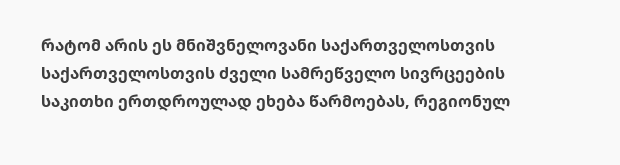რატომ არის ეს მნიშვნელოვანი საქართველოსთვის
საქართველოსთვის ძველი სამრეწველო სივრცეების საკითხი ერთდროულად ეხება წარმოებას, რეგიონულ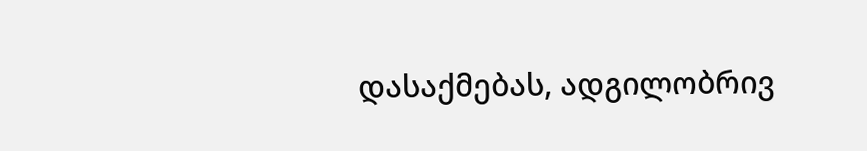დასაქმებას, ადგილობრივ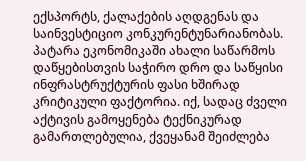ექსპორტს, ქალაქების აღდგენას და საინვესტიციო კონკურენტუნარიანობას.
პატარა ეკონომიკაში ახალი საწარმოს დაწყებისთვის საჭირო დრო და საწყისი ინფრასტრუქტურის ფასი ხშირად კრიტიკული ფაქტორია. იქ, სადაც ძველი აქტივის გამოყენება ტექნიკურად გამართლებულია, ქვეყანამ შეიძლება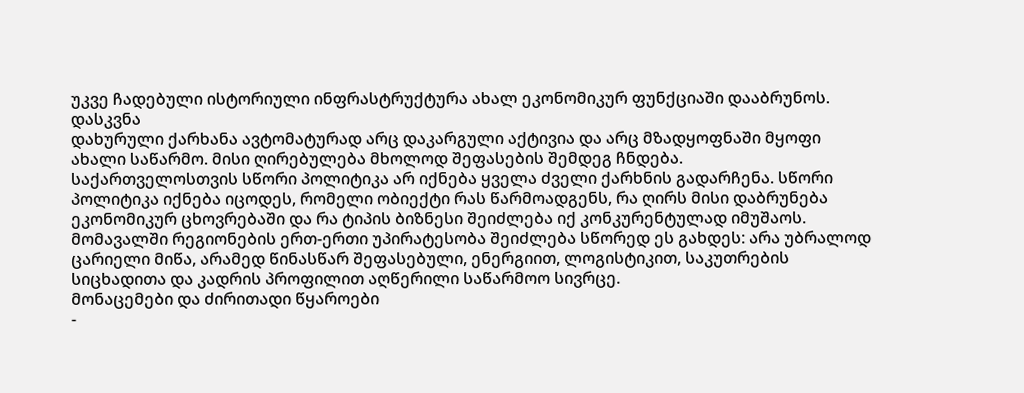უკვე ჩადებული ისტორიული ინფრასტრუქტურა ახალ ეკონომიკურ ფუნქციაში დააბრუნოს.
დასკვნა
დახურული ქარხანა ავტომატურად არც დაკარგული აქტივია და არც მზადყოფნაში მყოფი ახალი საწარმო. მისი ღირებულება მხოლოდ შეფასების შემდეგ ჩნდება.
საქართველოსთვის სწორი პოლიტიკა არ იქნება ყველა ძველი ქარხნის გადარჩენა. სწორი პოლიტიკა იქნება იცოდეს, რომელი ობიექტი რას წარმოადგენს, რა ღირს მისი დაბრუნება ეკონომიკურ ცხოვრებაში და რა ტიპის ბიზნესი შეიძლება იქ კონკურენტულად იმუშაოს.
მომავალში რეგიონების ერთ-ერთი უპირატესობა შეიძლება სწორედ ეს გახდეს: არა უბრალოდ ცარიელი მიწა, არამედ წინასწარ შეფასებული, ენერგიით, ლოგისტიკით, საკუთრების სიცხადითა და კადრის პროფილით აღწერილი საწარმოო სივრცე.
მონაცემები და ძირითადი წყაროები
-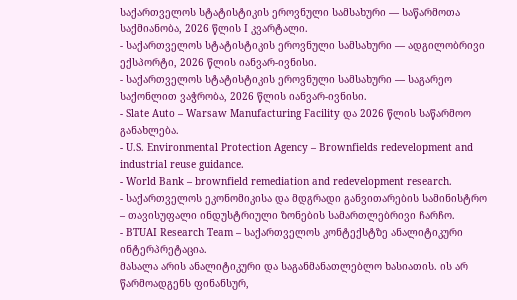საქართველოს სტატისტიკის ეროვნული სამსახური — საწარმოთა საქმიანობა, 2026 წლის I კვარტალი.
- საქართველოს სტატისტიკის ეროვნული სამსახური — ადგილობრივი ექსპორტი, 2026 წლის იანვარ-ივნისი.
- საქართველოს სტატისტიკის ეროვნული სამსახური — საგარეო საქონლით ვაჭრობა, 2026 წლის იანვარ-ივნისი.
- Slate Auto – Warsaw Manufacturing Facility და 2026 წლის საწარმოო განახლება.
- U.S. Environmental Protection Agency – Brownfields redevelopment and industrial reuse guidance.
- World Bank – brownfield remediation and redevelopment research.
- საქართველოს ეკონომიკისა და მდგრადი განვითარების სამინისტრო – თავისუფალი ინდუსტრიული ზონების სამართლებრივი ჩარჩო.
- BTUAI Research Team – საქართველოს კონტექსტზე ანალიტიკური ინტერპრეტაცია.
მასალა არის ანალიტიკური და საგანმანათლებლო ხასიათის. ის არ წარმოადგენს ფინანსურ,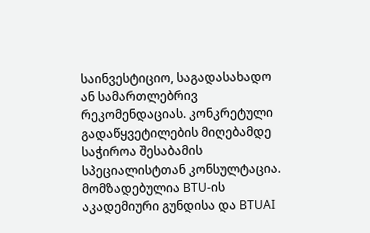საინვესტიციო, საგადასახადო ან სამართლებრივ რეკომენდაციას. კონკრეტული გადაწყვეტილების მიღებამდე საჭიროა შესაბამის სპეციალისტთან კონსულტაცია.
მომზადებულია BTU-ის აკადემიური გუნდისა და BTUAI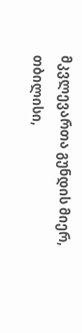მკვლევართა გუნდის მიერ, თბილისი,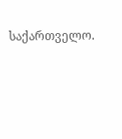საქართველო.